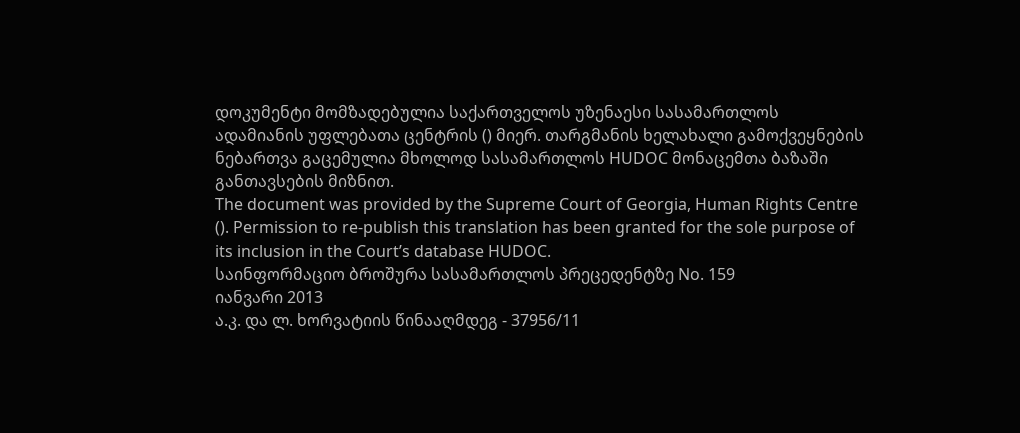დოკუმენტი მომზადებულია საქართველოს უზენაესი სასამართლოს ადამიანის უფლებათა ცენტრის () მიერ. თარგმანის ხელახალი გამოქვეყნების ნებართვა გაცემულია მხოლოდ სასამართლოს HUDOC მონაცემთა ბაზაში განთავსების მიზნით.
The document was provided by the Supreme Court of Georgia, Human Rights Centre (). Permission to re-publish this translation has been granted for the sole purpose of its inclusion in the Court’s database HUDOC.
საინფორმაციო ბროშურა სასამართლოს პრეცედენტზე No. 159
იანვარი 2013
ა.კ. და ლ. ხორვატიის წინააღმდეგ - 37956/11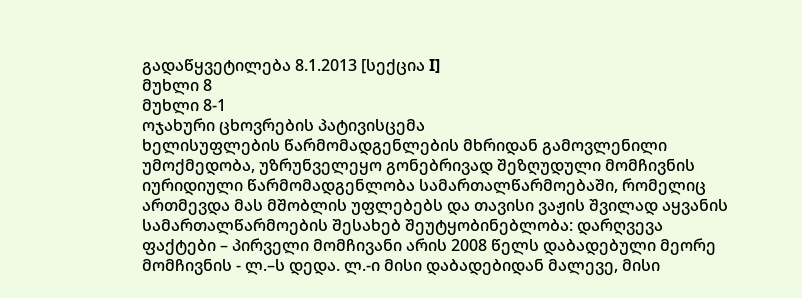გადაწყვეტილება 8.1.2013 [სექცია I]
მუხლი 8
მუხლი 8-1
ოჯახური ცხოვრების პატივისცემა
ხელისუფლების წარმომადგენლების მხრიდან გამოვლენილი უმოქმედობა, უზრუნველეყო გონებრივად შეზღუდული მომჩივნის იურიდიული წარმომადგენლობა სამართალწარმოებაში, რომელიც ართმევდა მას მშობლის უფლებებს და თავისი ვაჟის შვილად აყვანის სამართალწარმოების შესახებ შეუტყობინებლობა: დარღვევა
ფაქტები – პირველი მომჩივანი არის 2008 წელს დაბადებული მეორე მომჩივნის - ლ.–ს დედა. ლ.-ი მისი დაბადებიდან მალევე, მისი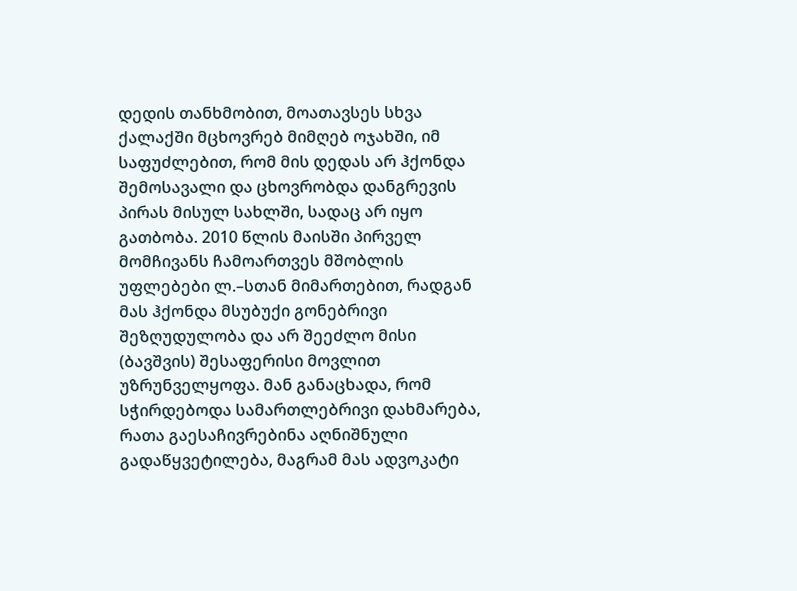დედის თანხმობით, მოათავსეს სხვა ქალაქში მცხოვრებ მიმღებ ოჯახში, იმ საფუძლებით, რომ მის დედას არ ჰქონდა შემოსავალი და ცხოვრობდა დანგრევის პირას მისულ სახლში, სადაც არ იყო გათბობა. 2010 წლის მაისში პირველ მომჩივანს ჩამოართვეს მშობლის უფლებები ლ.–სთან მიმართებით, რადგან მას ჰქონდა მსუბუქი გონებრივი შეზღუდულობა და არ შეეძლო მისი (ბავშვის) შესაფერისი მოვლით უზრუნველყოფა. მან განაცხადა, რომ სჭირდებოდა სამართლებრივი დახმარება, რათა გაესაჩივრებინა აღნიშნული გადაწყვეტილება, მაგრამ მას ადვოკატი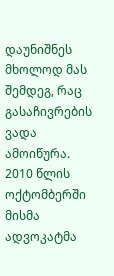დაუნიშნეს მხოლოდ მას შემდეგ, რაც გასაჩივრების ვადა ამოიწურა. 2010 წლის ოქტომბერში მისმა ადვოკატმა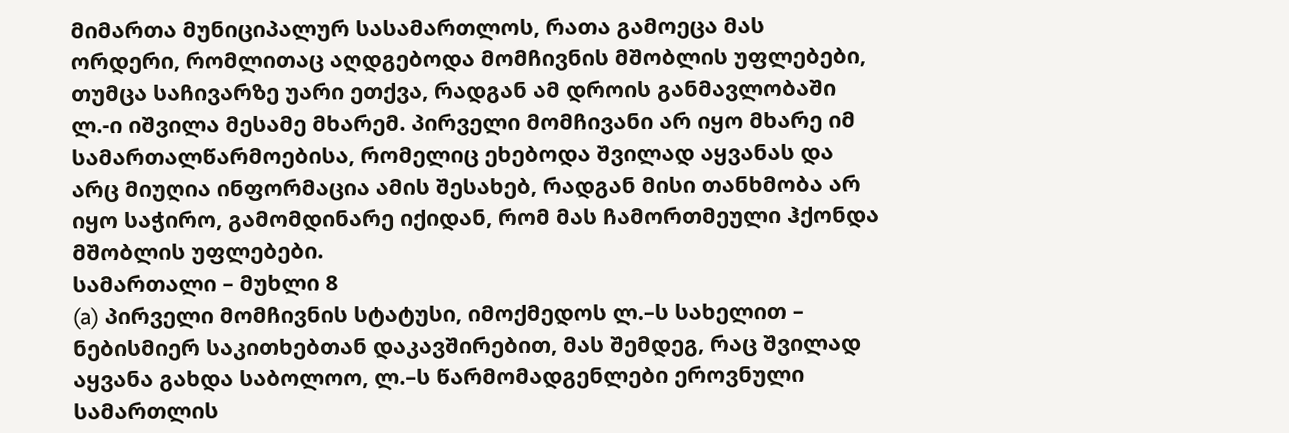მიმართა მუნიციპალურ სასამართლოს, რათა გამოეცა მას ორდერი, რომლითაც აღდგებოდა მომჩივნის მშობლის უფლებები, თუმცა საჩივარზე უარი ეთქვა, რადგან ამ დროის განმავლობაში ლ.-ი იშვილა მესამე მხარემ. პირველი მომჩივანი არ იყო მხარე იმ სამართალწარმოებისა, რომელიც ეხებოდა შვილად აყვანას და არც მიუღია ინფორმაცია ამის შესახებ, რადგან მისი თანხმობა არ იყო საჭირო, გამომდინარე იქიდან, რომ მას ჩამორთმეული ჰქონდა მშობლის უფლებები.
სამართალი – მუხლი 8
(a) პირველი მომჩივნის სტატუსი, იმოქმედოს ლ.–ს სახელით – ნებისმიერ საკითხებთან დაკავშირებით, მას შემდეგ, რაც შვილად აყვანა გახდა საბოლოო, ლ.–ს წარმომადგენლები ეროვნული სამართლის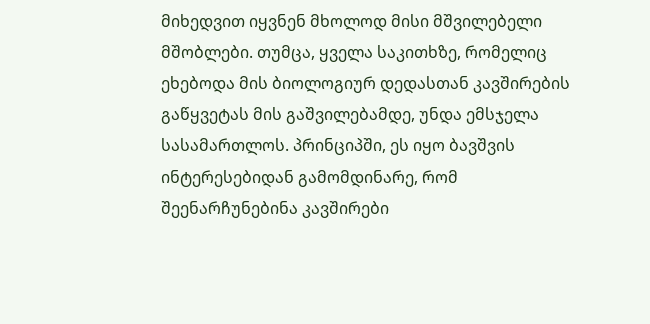მიხედვით იყვნენ მხოლოდ მისი მშვილებელი მშობლები. თუმცა, ყველა საკითხზე, რომელიც ეხებოდა მის ბიოლოგიურ დედასთან კავშირების გაწყვეტას მის გაშვილებამდე, უნდა ემსჯელა სასამართლოს. პრინციპში, ეს იყო ბავშვის ინტერესებიდან გამომდინარე, რომ შეენარჩუნებინა კავშირები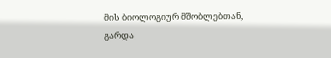მის ბიოლოგიურ მშობლებთან, გარდა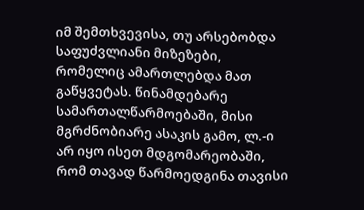იმ შემთხვევისა, თუ არსებობდა საფუძვლიანი მიზეზები, რომელიც ამართლებდა მათ გაწყვეტას. წინამდებარე სამართალწარმოებაში, მისი მგრძნობიარე ასაკის გამო, ლ.-ი არ იყო ისეთ მდგომარეობაში, რომ თავად წარმოედგინა თავისი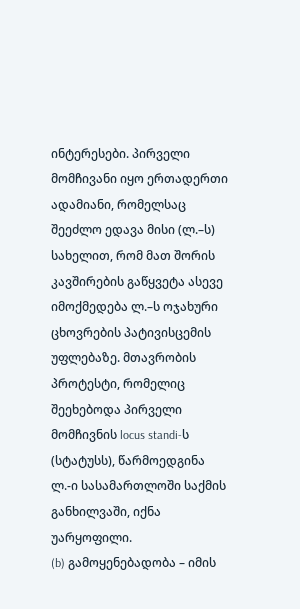ინტერესები. პირველი მომჩივანი იყო ერთადერთი ადამიანი, რომელსაც შეეძლო ედავა მისი (ლ.–ს) სახელით, რომ მათ შორის კავშირების გაწყვეტა ასევე იმოქმედება ლ.–ს ოჯახური ცხოვრების პატივისცემის უფლებაზე. მთავრობის პროტესტი, რომელიც შეეხებოდა პირველი მომჩივნის locus standi-ს (სტატუსს), წარმოედგინა ლ.-ი სასამართლოში საქმის განხილვაში, იქნა უარყოფილი.
(b) გამოყენებადობა – იმის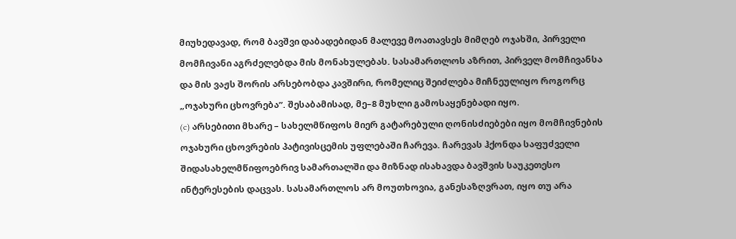მიუხედავად, რომ ბავშვი დაბადებიდან მალევე მოათავსეს მიმღებ ოჯახში, პირველი მომჩივანი აგრძელებდა მის მონახულებას. სასამართლოს აზრით, პირველ მომჩივანსა და მის ვაჟს შორის არსებობდა კავშირი, რომელიც შეიძლება მიჩნეულიყო როგორც „ოჯახური ცხოვრება’’. შესაბამისად, მე–8 მუხლი გამოსაყენებადი იყო.
(c) არსებითი მხარე – სახელმწიფოს მიერ გატარებული ღონისძიებები იყო მომჩივნების ოჯახური ცხოვრების პატივისცემის უფლებაში ჩარევა. ჩარევას ჰქონდა საფუძველი შიდასახელმწიფოებრივ სამართალში და მიზნად ისახავდა ბავშვის საუკეთესო ინტერესების დაცვას. სასამართლოს არ მოუთხოვია, განესაზღვრათ, იყო თუ არა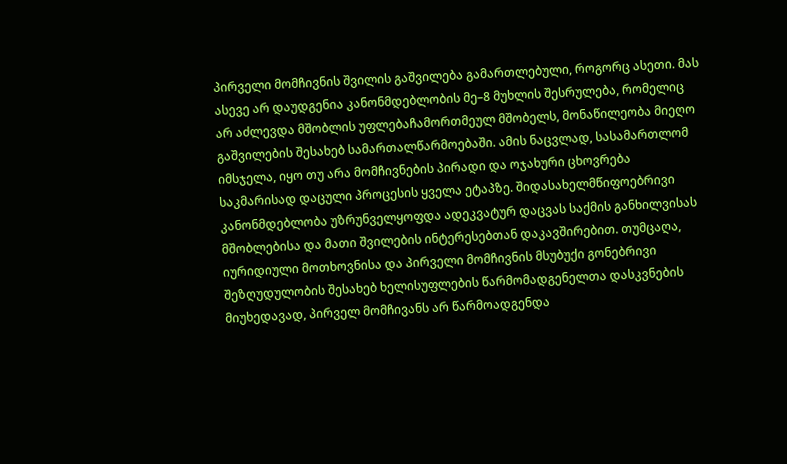პირველი მომჩივნის შვილის გაშვილება გამართლებული, როგორც ასეთი. მას ასევე არ დაუდგენია კანონმდებლობის მე–8 მუხლის შესრულება, რომელიც არ აძლევდა მშობლის უფლებაჩამორთმეულ მშობელს, მონაწილეობა მიეღო გაშვილების შესახებ სამართალწარმოებაში. ამის ნაცვლად, სასამართლომ იმსჯელა, იყო თუ არა მომჩივნების პირადი და ოჯახური ცხოვრება საკმარისად დაცული პროცესის ყველა ეტაპზე. შიდასახელმწიფოებრივი კანონმდებლობა უზრუნველყოფდა ადეკვატურ დაცვას საქმის განხილვისას მშობლებისა და მათი შვილების ინტერესებთან დაკავშირებით. თუმცაღა, იურიდიული მოთხოვნისა და პირველი მომჩივნის მსუბუქი გონებრივი შეზღუდულობის შესახებ ხელისუფლების წარმომადგენელთა დასკვნების მიუხედავად, პირველ მომჩივანს არ წარმოადგენდა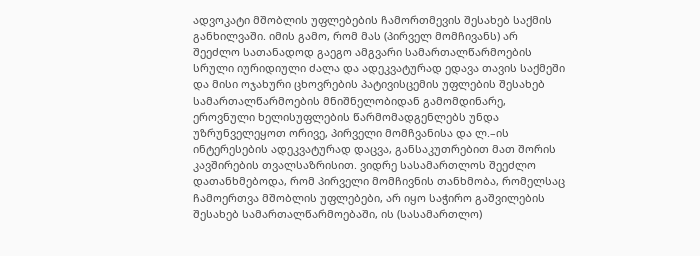ადვოკატი მშობლის უფლებების ჩამორთმევის შესახებ საქმის განხილვაში. იმის გამო, რომ მას (პირველ მომჩივანს) არ შეეძლო სათანადოდ გაეგო ამგვარი სამართალწარმოების სრული იურიდიული ძალა და ადეკვატურად ედავა თავის საქმეში და მისი ოჯახური ცხოვრების პატივისცემის უფლების შესახებ სამართალწარმოების მნიშნელობიდან გამომდინარე, ეროვნული ხელისუფლების წარმომადგენლებს უნდა უზრუნველეყოთ ორივე, პირველი მომჩვანისა და ლ.–ის ინტერესების ადეკვატურად დაცვა, განსაკუთრებით მათ შორის კავშირების თვალსაზრისით. ვიდრე სასამართლოს შეეძლო დათანხმებოდა, რომ პირველი მომჩივნის თანხმობა, რომელსაც ჩამოერთვა მშობლის უფლებები, არ იყო საჭირო გაშვილების შესახებ სამართალწარმოებაში, ის (სასამართლო)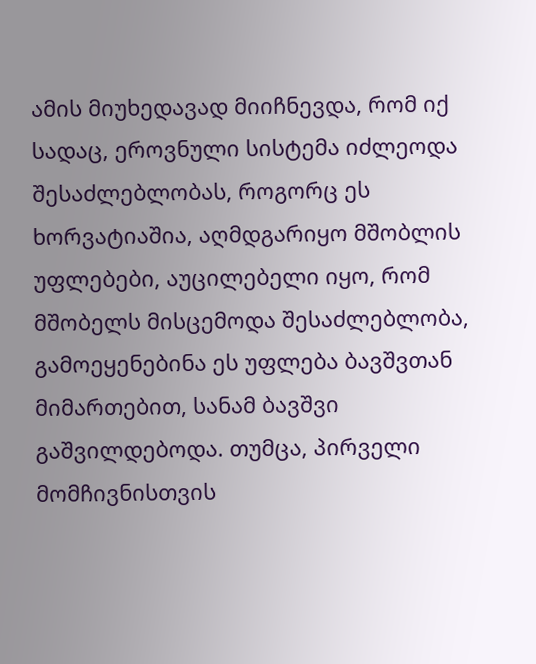ამის მიუხედავად მიიჩნევდა, რომ იქ სადაც, ეროვნული სისტემა იძლეოდა შესაძლებლობას, როგორც ეს ხორვატიაშია, აღმდგარიყო მშობლის უფლებები, აუცილებელი იყო, რომ მშობელს მისცემოდა შესაძლებლობა, გამოეყენებინა ეს უფლება ბავშვთან მიმართებით, სანამ ბავშვი გაშვილდებოდა. თუმცა, პირველი მომჩივნისთვის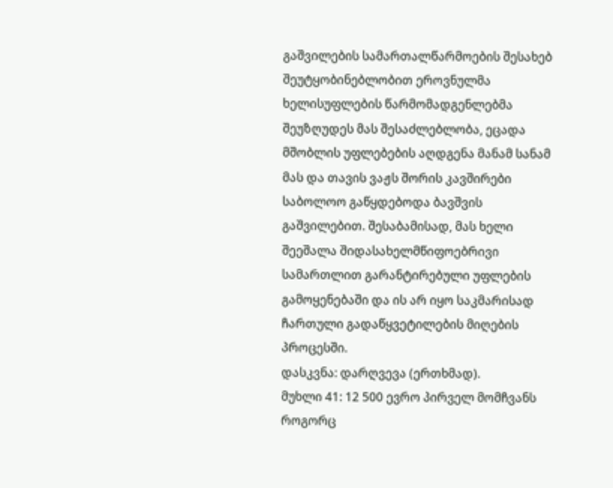გაშვილების სამართალწარმოების შესახებ შეუტყობინებლობით ეროვნულმა ხელისუფლების წარმომადგენლებმა შეუზღუდეს მას შესაძლებლობა, ეცადა მშობლის უფლებების აღდგენა მანამ სანამ მას და თავის ვაჟს შორის კავშირები საბოლოო გაწყდებოდა ბავშვის გაშვილებით. შესაბამისად, მას ხელი შეეშალა შიდასახელმწიფოებრივი სამართლით გარანტირებული უფლების გამოყენებაში და ის არ იყო საკმარისად ჩართული გადაწყვეტილების მიღების პროცესში.
დასკვნა: დარღვევა (ერთხმად).
მუხლი 41: 12 500 ევრო პირველ მომჩვანს როგორც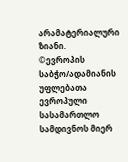არამატერიალური ზიანი.
©ევროპის საბჭო/ადამიანის უფლებათა ევროპული სასამართლო
სამდივნოს მიერ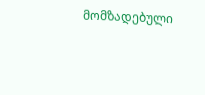მომზადებული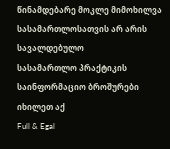წინამდებარე მოკლე მიმოხილვა
სასამართლოსათვის არ არის სავალდებულო
სასამართლო პრაქტიკის საინფორმაციო ბროშურები იხილეთ აქ
Full & Egal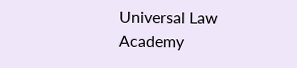Universal Law Academy